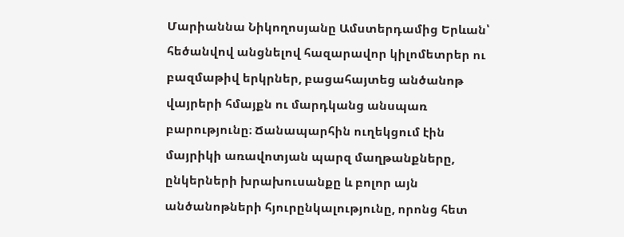Մարիաննա Նիկողոսյանը Ամստերդամից Երևան՝ հեծանվով անցնելով հազարավոր կիլոմետրեր ու բազմաթիվ երկրներ, բացահայտեց անծանոթ վայրերի հմայքն ու մարդկանց անսպառ բարությունը։ Ճանապարհին ուղեկցում էին մայրիկի առավոտյան պարզ մաղթանքները, ընկերների խրախուսանքը և բոլոր այն անծանոթների հյուրընկալությունը, որոնց հետ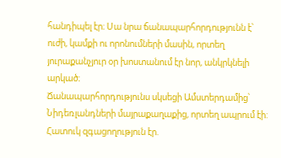հանդիպել էր։ Սա նրա ճանապարհորդությունն է՝ ուժի, կամքի ու որոնումների մասին, որտեղ յուրաքանչյուր օր խոստանում էր նոր, անկրկնելի արկած։
Ճանապարհորդությունս սկսեցի Ամստերդամից՝ Նիդեռլանդների մայրաքաղաքից, որտեղ ապրում էի: Հատուկ զգացողություն էր.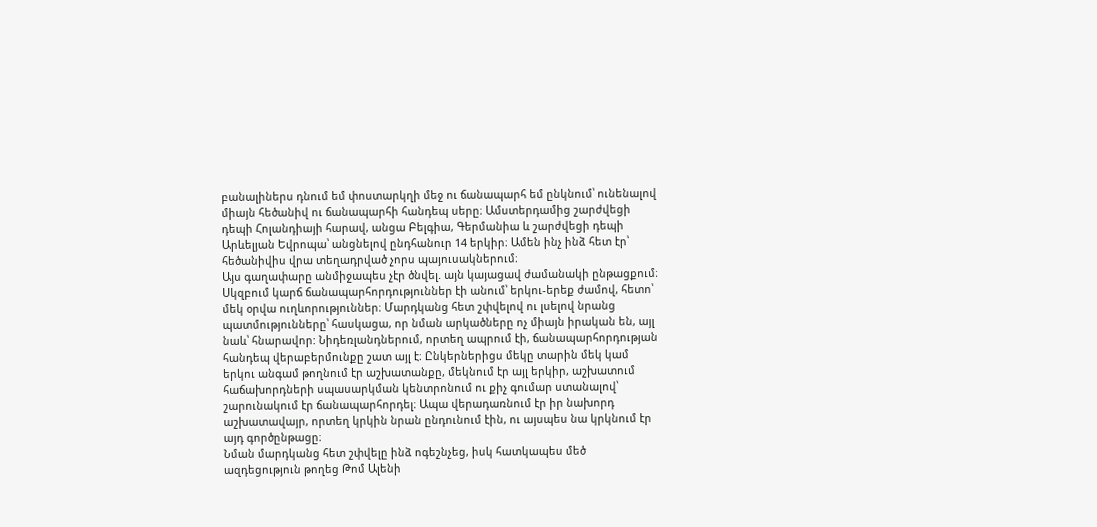բանալիներս դնում եմ փոստարկղի մեջ ու ճանապարհ եմ ընկնում՝ ունենալով միայն հեծանիվ ու ճանապարհի հանդեպ սերը։ Ամստերդամից շարժվեցի դեպի Հոլանդիայի հարավ, անցա Բելգիա, Գերմանիա և շարժվեցի դեպի Արևելյան Եվրոպա՝ անցնելով ընդհանուր 14 երկիր։ Ամեն ինչ ինձ հետ էր՝ հեծանիվիս վրա տեղադրված չորս պայուսակներում։
Այս գաղափարը անմիջապես չէր ծնվել. այն կայացավ ժամանակի ընթացքում։ Սկզբում կարճ ճանապարհորդություններ էի անում՝ երկու-երեք ժամով, հետո՝ մեկ օրվա ուղևորություններ։ Մարդկանց հետ շփվելով ու լսելով նրանց պատմությունները՝ հասկացա, որ նման արկածները ոչ միայն իրական են, այլ նաև՝ հնարավոր: Նիդեռլանդներում, որտեղ ապրում էի, ճանապարհորդության հանդեպ վերաբերմունքը շատ այլ է։ Ընկերներիցս մեկը տարին մեկ կամ երկու անգամ թողնում էր աշխատանքը, մեկնում էր այլ երկիր, աշխատում հաճախորդների սպասարկման կենտրոնում ու քիչ գումար ստանալով՝ շարունակում էր ճանապարհորդել։ Ապա վերադառնում էր իր նախորդ աշխատավայր, որտեղ կրկին նրան ընդունում էին, ու այսպես նա կրկնում էր այդ գործընթացը։
Նման մարդկանց հետ շփվելը ինձ ոգեշնչեց, իսկ հատկապես մեծ ազդեցություն թողեց Թոմ Ալենի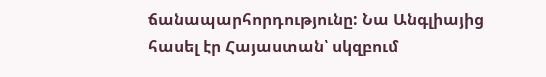ճանապարհորդությունը: Նա Անգլիայից հասել էր Հայաստան՝ սկզբում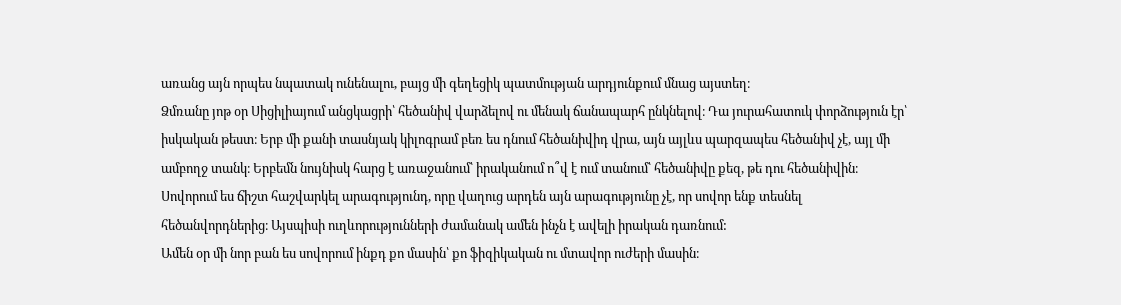առանց այն որպես նպատակ ունենալու, բայց մի գեղեցիկ պատմության արդյունքում մնաց այստեղ։
Ձմռանը յոթ օր Սիցիլիայում անցկացրի՝ հեծանիվ վարձելով ու մենակ ճանապարհ ընկնելով։ Դա յուրահատուկ փորձություն էր՝ իսկական թեստ։ Երբ մի քանի տասնյակ կիլոգրամ բեռ ես դնում հեծանիվիդ վրա, այն այլևս պարզապես հեծանիվ չէ, այլ մի ամբողջ տանկ։ Երբեմն նույնիսկ հարց է առաջանում՝ իրականում ո՞վ է ում տանում՝ հեծանիվը քեզ, թե դու հեծանիվին։ Սովորում ես ճիշտ հաշվարկել արագությունդ, որը վաղուց արդեն այն արագությունը չէ, որ սովոր ենք տեսնել հեծանվորդներից։ Այսպիսի ուղևորությունների ժամանակ ամեն ինչն է ավելի իրական դառնում:
Ամեն օր մի նոր բան ես սովորում ինքդ քո մասին՝ քո ֆիզիկական ու մտավոր ուժերի մասին։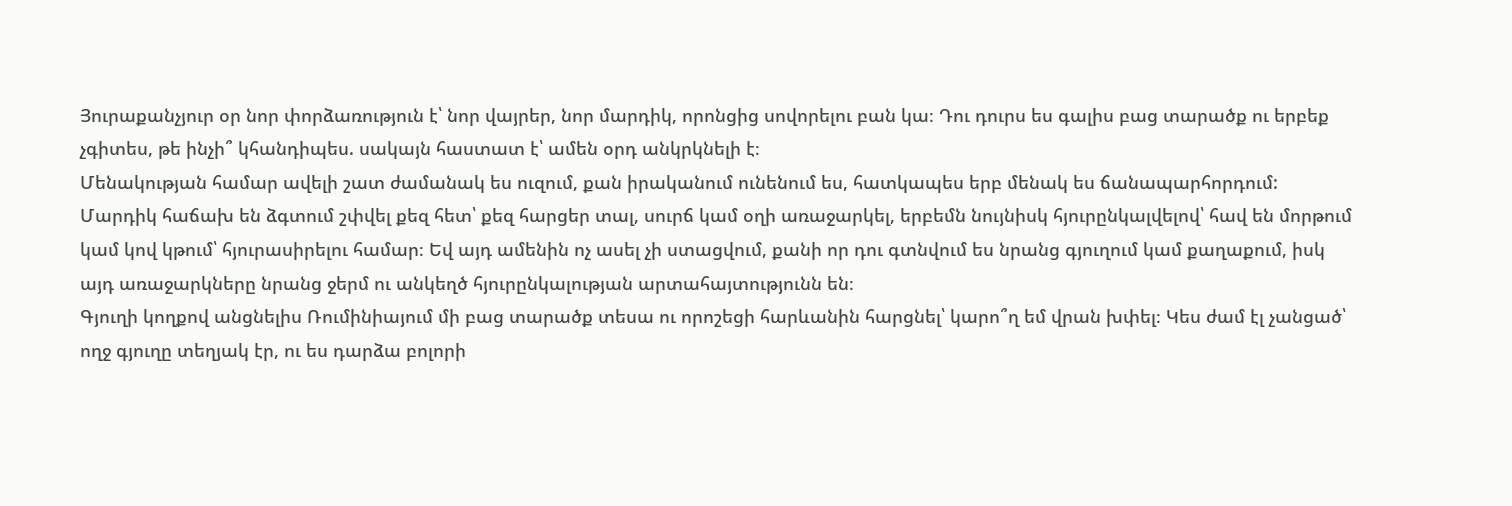Յուրաքանչյուր օր նոր փորձառություն է՝ նոր վայրեր, նոր մարդիկ, որոնցից սովորելու բան կա։ Դու դուրս ես գալիս բաց տարածք ու երբեք չգիտես, թե ինչի՞ կհանդիպես. սակայն հաստատ է՝ ամեն օրդ անկրկնելի է։
Մենակության համար ավելի շատ ժամանակ ես ուզում, քան իրականում ունենում ես, հատկապես երբ մենակ ես ճանապարհորդում: Մարդիկ հաճախ են ձգտում շփվել քեզ հետ՝ քեզ հարցեր տալ, սուրճ կամ օղի առաջարկել, երբեմն նույնիսկ հյուրընկալվելով՝ հավ են մորթում կամ կով կթում՝ հյուրասիրելու համար։ Եվ այդ ամենին ոչ ասել չի ստացվում, քանի որ դու գտնվում ես նրանց գյուղում կամ քաղաքում, իսկ այդ առաջարկները նրանց ջերմ ու անկեղծ հյուրընկալության արտահայտությունն են։
Գյուղի կողքով անցնելիս Ռումինիայում մի բաց տարածք տեսա ու որոշեցի հարևանին հարցնել՝ կարո՞ղ եմ վրան խփել։ Կես ժամ էլ չանցած՝ ողջ գյուղը տեղյակ էր, ու ես դարձա բոլորի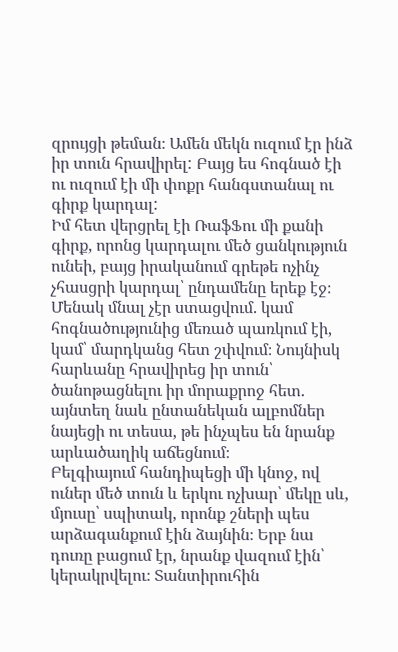զրույցի թեման։ Ամեն մեկն ուզում էր ինձ իր տուն հրավիրել: Բայց ես հոգնած էի ու ուզում էի մի փոքր հանգստանալ ու գիրք կարդալ:
Իմ հետ վերցրել էի ՌաֆՖու մի քանի գիրք, որոնց կարդալու մեծ ցանկություն ունեի, բայց իրականում գրեթե ոչինչ չհասցրի կարդալ՝ ընդամենը երեք էջ։ Մենակ մնալ չէր ստացվում. կամ հոգնածությունից մեռած պառկում էի, կամ՝ մարդկանց հետ շփվում։ Նույնիսկ հարևանը հրավիրեց իր տուն՝ ծանոթացնելու իր մորաքրոջ հետ. այնտեղ նաև ընտանեկան ալբոմներ նայեցի ու տեսա, թե ինչպես են նրանք արևածաղիկ աճեցնում։
Բելգիայում հանդիպեցի մի կնոջ, ով ուներ մեծ տուն և երկու ոչխար՝ մեկը սև, մյուսը՝ սպիտակ, որոնք շների պես արձագանքում էին ձայնին։ Երբ նա դուռը բացում էր, նրանք վազում էին՝ կերակրվելու։ Տանտիրուհին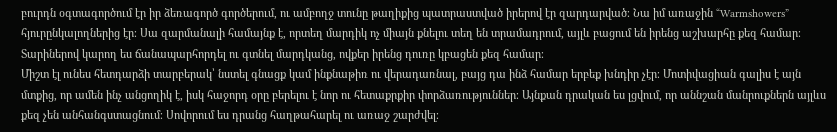բուրդն օգտագործում էր իր ձեռագործ գործերում, ու ամբողջ տունը թաղիքից պատրաստված իրերով էր զարդարված։ Նա իմ առաջին “Warmshowers” հյուրընկալողներից էր։ Սա զարմանալի համայնք է, որտեղ մարդիկ ոչ միայն քնելու տեղ են տրամադրում, այլև բացում են իրենց աշխարհը քեզ համար։ Տարիներով կարող ես ճանապարհորդել ու գտնել մարդկանց, ովքեր իրենց դուռը կբացեն քեզ համար։
Միշտ էլ ունես հետդարձի տարբերակ՝ նստել գնացք կամ ինքնաթիռ ու վերադառնալ, բայց դա ինձ համար երբեք խնդիր չէր։ Մոտիվացիան գալիս է այն մտքից, որ ամեն ինչ անցողիկ է, իսկ հաջորդ օրը բերելու է նոր ու հետաքրքիր փորձառություններ։ Այնքան դրական ես լցվում, որ աննշան մանրուքներն այլևս քեզ չեն անհանգստացնում։ Սովորում ես դրանց հաղթահարել ու առաջ շարժվել։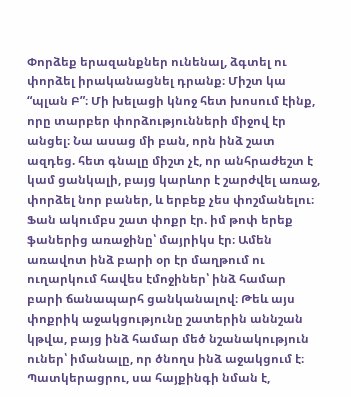Փորձեք երազանքներ ունենալ, ձգտել ու փորձել իրականացնել դրանք։ Միշտ կա “պլան Բ”։ Մի խելացի կնոջ հետ խոսում էինք, որը տարբեր փորձությունների միջով էր անցել։ Նա ասաց մի բան, որն ինձ շատ ազդեց. հետ գնալը միշտ չէ, որ անհրաժեշտ է կամ ցանկալի, բայց կարևոր է շարժվել առաջ, փորձել նոր բաներ, և երբեք չես փոշմանելու։
Ֆան ակումբս շատ փոքր էր. իմ թոփ երեք ֆաներից առաջինը՝ մայրիկս էր։ Ամեն առավոտ ինձ բարի օր էր մաղթում ու ուղարկում հավես էմոջիներ՝ ինձ համար բարի ճանապարհ ցանկանալով։ Թեև այս փոքրիկ աջակցությունը շատերին աննշան կթվա, բայց ինձ համար մեծ նշանակություն ուներ՝ իմանալը, որ ծնողս ինձ աջակցում է։ Պատկերացրու, սա հայքինգի նման է,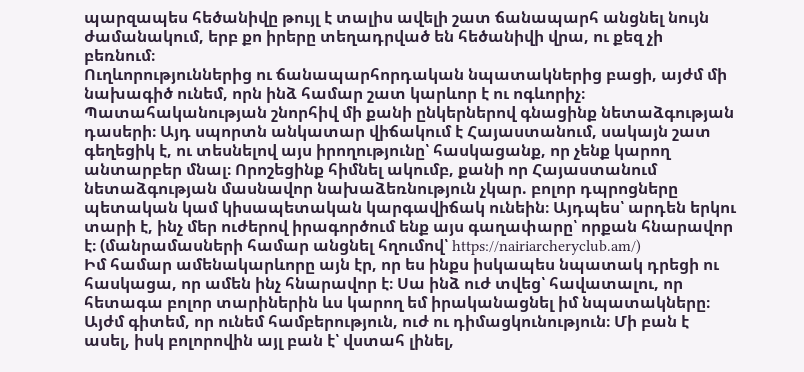պարզապես հեծանիվը թույլ է տալիս ավելի շատ ճանապարհ անցնել նույն ժամանակում, երբ քո իրերը տեղադրված են հեծանիվի վրա, ու քեզ չի բեռնում։
Ուղևորություններից ու ճանապարհորդական նպատակներից բացի, այժմ մի նախագիծ ունեմ, որն ինձ համար շատ կարևոր է ու ոգևորիչ։ Պատահականության շնորհիվ մի քանի ընկերներով գնացինք նետաձգության դասերի։ Այդ սպորտն անկատար վիճակում է Հայաստանում, սակայն շատ գեղեցիկ է, ու տեսնելով այս իրողությունը՝ հասկացանք, որ չենք կարող անտարբեր մնալ։ Որոշեցինք հիմնել ակումբ, քանի որ Հայաստանում նետաձգության մասնավոր նախաձեռնություն չկար. բոլոր դպրոցները պետական կամ կիսապետական կարգավիճակ ունեին։ Այդպես՝ արդեն երկու տարի է, ինչ մեր ուժերով իրագործում ենք այս գաղափարը՝ որքան հնարավոր է։ (մանրամասների համար անցնել հղումով՝ https://nairiarcheryclub.am/)
Իմ համար ամենակարևորը այն էր, որ ես ինքս իսկապես նպատակ դրեցի ու հասկացա, որ ամեն ինչ հնարավոր է։ Սա ինձ ուժ տվեց՝ հավատալու, որ հետագա բոլոր տարիներին ևս կարող եմ իրականացնել իմ նպատակները։ Այժմ գիտեմ, որ ունեմ համբերություն, ուժ ու դիմացկունություն։ Մի բան է ասել, իսկ բոլորովին այլ բան է՝ վստահ լինել,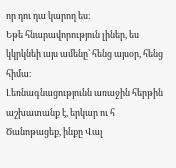որ դու դա կարող ես։
Եթե հնարավորություն լիներ, ես կկրկնեի այս ամենը՝ հենց այսօր, հենց հիմա։
Լեռնագնացությունն առաջին հերթին աշխատանք է, երկար ու հ
Ծանոթացեք, ինքը Վալ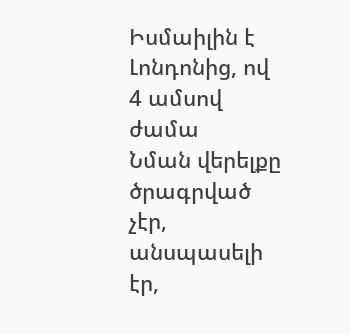Իսմաիլին է Լոնդոնից, ով 4 ամսով ժամա
Նման վերելքը ծրագրված չէր, անսպասելի էր,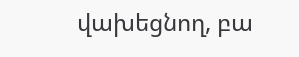վախեցնող, բա